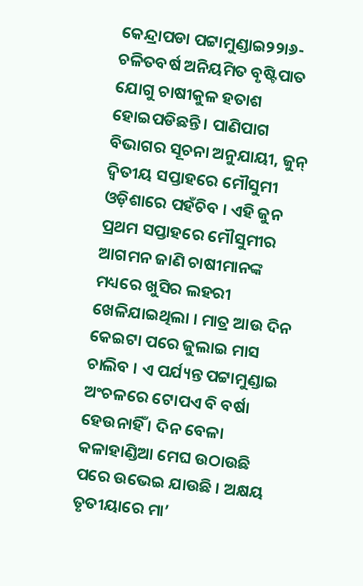କେନ୍ଦ୍ରାପଡା ପଟ୍ଟାମୁଣ୍ଡାଇ୨୨ା୬-ଚଳିତବର୍ଷ ଅନିୟମିତ ବୃଷ୍ଟିପାତ ଯୋଗୁ ଚାଷୀକୁଳ ହତାଶ ହୋଇପଡିଛନ୍ତି । ପାଣିପାଗ ବିଭାଗର ସୂଚନା ଅନୁଯାୟୀ, ଜୁନ୍ ଦ୍ୱିତୀୟ ସପ୍ତାହରେ ମୌସୁମୀ ଓଡ଼ିଶାରେ ପହଁଚିବ । ଏହି ଜୁନ ପ୍ରଥମ ସପ୍ତାହରେ ମୌସୁମୀର ଆଗମନ ଜାଣି ଚାଷୀମାନଙ୍କ ମଧ୍ୟରେ ଖୁସିର ଲହରୀ ଖେଳିଯାଇଥିଲା । ମାତ୍ର ଆଉ ଦିନ କେଇଟା ପରେ ଜୁଲାଇ ମାସ ଚାଲିବ । ଏ ପର୍ଯ୍ୟନ୍ତ ପଟ୍ଟାମୁଣ୍ଡାଇ ଅଂଚଳରେ ଟୋପଏ ବି ବର୍ଷା ହେଉନାହିଁ । ଦିନ ବେଳା କଳାହାଣ୍ଡିଆ ମେଘ ଉଠାଉଛି ପରେ ଉଭେଇ ଯାଉଛି । ଅକ୍ଷୟ ତୃତୀୟାରେ ମା’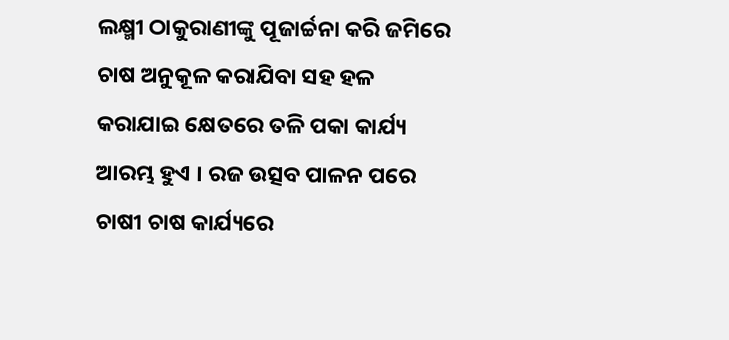ଲକ୍ଷ୍ମୀ ଠାକୁରାଣୀଙ୍କୁ ପୂଜାର୍ଚ୍ଚନା କରି ଜମିରେ ଚାଷ ଅନୁକୂଳ କରାଯିବା ସହ ହଳ କରାଯାଇ କ୍ଷେତରେ ତଳି ପକା କାର୍ଯ୍ୟ ଆରମ୍ଭ ହୁଏ । ରଜ ଉତ୍ସବ ପାଳନ ପରେ ଚାଷୀ ଚାଷ କାର୍ଯ୍ୟରେ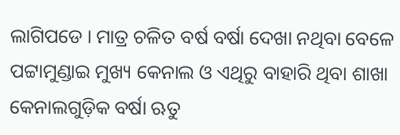ଲାଗିପଡେ । ମାତ୍ର ଚଳିତ ବର୍ଷ ବର୍ଷା ଦେଖା ନଥିବା ବେଳେ ପଟ୍ଟାମୁଣ୍ଡାଇ ମୁଖ୍ୟ କେନାଲ ଓ ଏଥିରୁ ବାହାରି ଥିବା ଶାଖା କେନାଲଗୁଡ଼ିକ ବର୍ଷା ଋତୁ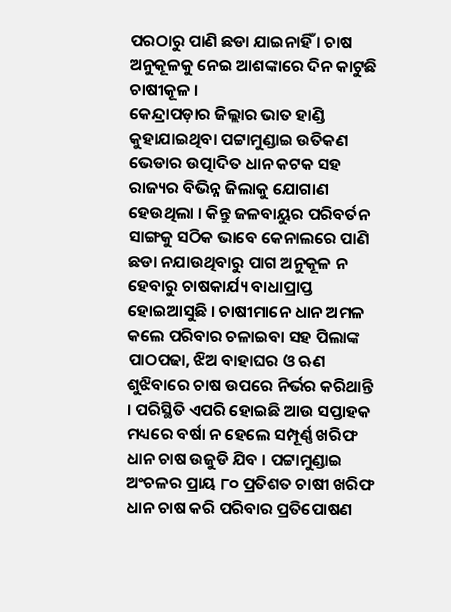ପରଠାରୁ ପାଣି ଛଡା ଯାଇନାହିଁ । ଚାଷ ଅନୁକୂଳକୁ ନେଇ ଆଶଙ୍କାରେ ଦିନ କାଟୁଛି ଚାଷୀକୂଳ ।
କେନ୍ଦ୍ରାପଡ଼ାର ଜିଲ୍ଲାର ଭାତ ହାଣ୍ଡି କୁହାଯାଇଥିବା ପଟ୍ଟାମୁଣ୍ଡାଇ ଉତିକଣ ଭେଡାର ଉତ୍ପାଦିତ ଧାନ କଟକ ସହ ରାଜ୍ୟର ବିଭିନ୍ନ ଜିଲାକୁ ଯୋଗାଣ ହେଉଥିଲା । କିନ୍ତୁ ଜଳବାୟୁର ପରିବର୍ତନ ସାଙ୍ଗକୁ ସଠିକ ଭାବେ କେନାଲରେ ପାଣି ଛଡା ନଯାଉଥିବାରୁ ପାଗ ଅନୁକୂଳ ନ ହେବାରୁ ଚାଷକାର୍ଯ୍ୟ ବାଧାପ୍ରାପ୍ତ ହୋଇଆସୁଛି । ଚାଷୀମାନେ ଧାନ ଅମଳ କଲେ ପରିବାର ଚଳାଇବା ସହ ପିଲାଙ୍କ ପାଠପଢା, ଝିଅ ବାହାଘର ଓ ଋଣ ଶୁଝିବାରେ ଚାଷ ଉପରେ ନିର୍ଭର କରିଥାନ୍ତି । ପରିସ୍ଥିତି ଏପରି ହୋଇଛି ଆଉ ସପ୍ତାହକ ମଧ୍ୟରେ ବର୍ଷା ନ ହେଲେ ସମ୍ପୂର୍ଣ୍ଣ ଖରିଫ ଧାନ ଚାଷ ଉଜୁଡି ଯିବ । ପଟ୍ଟାମୁଣ୍ଡାଇ ଅଂଚଳର ପ୍ରାୟ ୮୦ ପ୍ରତିଶତ ଚାଷୀ ଖରିଫ ଧାନ ଚାଷ କରି ପରିବାର ପ୍ରତିପୋଷଣ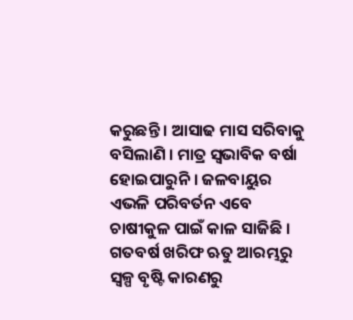କରୁଛନ୍ତି । ଆସାଢ ମାସ ସରିବାକୁ ବସିଲାଣି । ମାତ୍ର ସ୍ୱଭାବିକ ବର୍ଷା ହୋଇପାରୁନି । ଜଳବାୟୁର ଏଭଳି ପରିବର୍ତନ ଏବେ ଚାଷୀକୁଳ ପାଇଁ କାଳ ସାଜିଛି । ଗତବର୍ଷ ଖରିଫ ଋତୁ ଆରମ୍ଭରୁ ସ୍ୱଳ୍ପ ବୃଷ୍ଟି କାରଣରୁ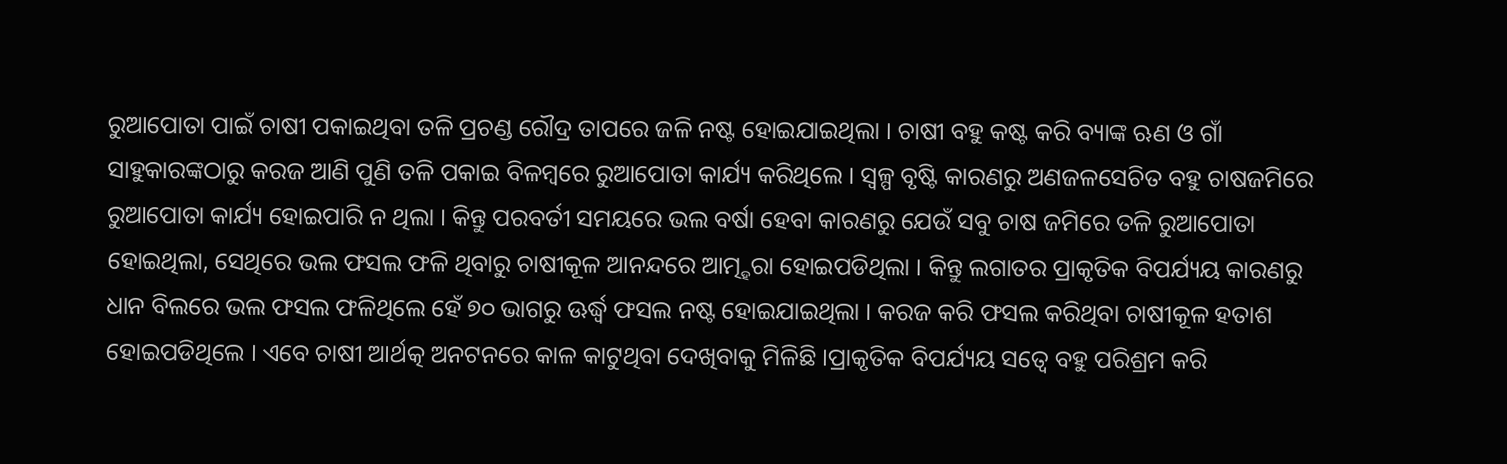ରୁଆପୋତା ପାଇଁ ଚାଷୀ ପକାଇଥିବା ତଳି ପ୍ରଚଣ୍ଡ ରୌଦ୍ର ତାପରେ ଜଳି ନଷ୍ଟ ହୋଇଯାଇଥିଲା । ଚାଷୀ ବହୁ କଷ୍ଟ କରି ବ୍ୟାଙ୍କ ଋଣ ଓ ଗାଁ ସାହୁକାରଙ୍କଠାରୁ କରଜ ଆଣି ପୁଣି ତଳି ପକାଇ ବିଳମ୍ବରେ ରୁଆପୋତା କାର୍ଯ୍ୟ କରିଥିଲେ । ସ୍ୱଳ୍ପ ବୃଷ୍ଟି କାରଣରୁ ଅଣଜଳସେଚିତ ବହୁ ଚାଷଜମିରେ ରୁଆପୋତା କାର୍ଯ୍ୟ ହୋଇପାରି ନ ଥିଲା । କିନ୍ତୁ ପରବର୍ତୀ ସମୟରେ ଭଲ ବର୍ଷା ହେବା କାରଣରୁ ଯେଉଁ ସବୁ ଚାଷ ଜମିରେ ତଳି ରୁଆପୋତା ହୋଇଥିଲା, ସେଥିରେ ଭଲ ଫସଲ ଫଳି ଥିବାରୁ ଚାଷୀକୂଳ ଆନନ୍ଦରେ ଆତ୍ମ୍ହରା ହୋଇପଡିଥିଲା । କିନ୍ତୁ ଲଗାତର ପ୍ରାକୃତିକ ବିପର୍ଯ୍ୟୟ କାରଣରୁ ଧାନ ବିଲରେ ଭଲ ଫସଲ ଫଳିଥିଲେ ହେଁ ୭୦ ଭାଗରୁ ଊର୍ଦ୍ଧ୍ୱ ଫସଲ ନଷ୍ଟ ହୋଇଯାଇଥିଲା । କରଜ କରି ଫସଲ କରିଥିବା ଚାଷୀକୂଳ ହତାଶ ହୋଇପଡିଥିଲେ । ଏବେ ଚାଷୀ ଆର୍ଥତ୍କ ଅନଟନରେ କାଳ କାଟୁଥିବା ଦେଖିବାକୁ ମିଳିଛି ।ପ୍ରାକୃତିକ ବିପର୍ଯ୍ୟୟ ସତ୍ୱେ ବହୁ ପରିଶ୍ରମ କରି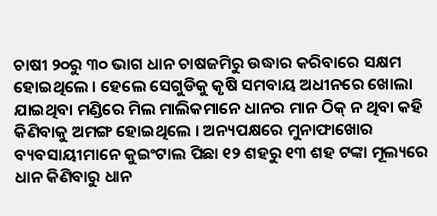ଚାଷୀ ୨୦ରୁ ୩୦ ଭାଗ ଧାନ ଚାଷଜମିରୁ ଉଦ୍ଧାର କରିବାରେ ସକ୍ଷମ ହୋଇଥିଲେ । ହେଲେ ସେଗୁଡିକୁ କୃଷି ସମବାୟ ଅଧୀନରେ ଖୋଲା ଯାଇଥିବା ମଣ୍ଡିରେ ମିଲ ମାଲିକମାନେ ଧାନର ମାନ ଠିକ୍ ନ ଥିବା କହି କିଣିବାକୁ ଅମଙ୍ଗ ହୋଇଥିଲେ । ଅନ୍ୟପକ୍ଷରେ ମୁନାଫାଖୋର ବ୍ୟବସାୟୀମାନେ କୁଇଂଟାଲ ପିଛା ୧୨ ଶହରୁ ୧୩ ଶହ ଟଙ୍କା ମୂଲ୍ୟରେ ଧାନ କିଣିବାରୁ ଧାନ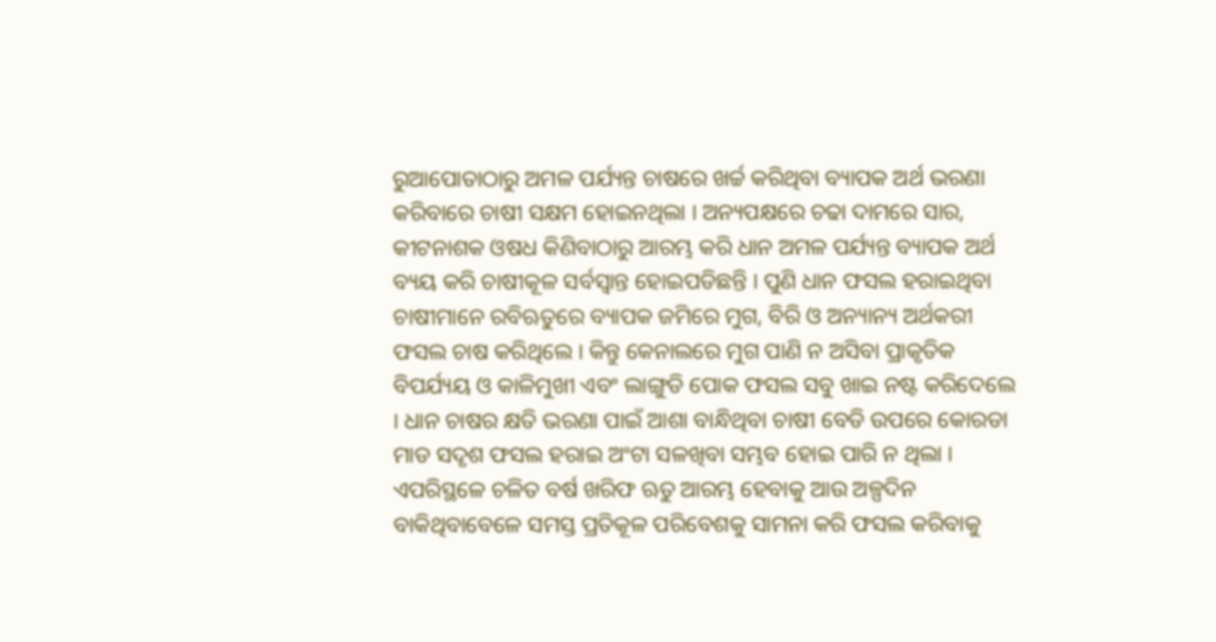ରୁଆପୋତାଠାରୁ ଅମଳ ପର୍ଯ୍ୟନ୍ତ ଚାଷରେ ଖର୍ଚ୍ଚ କରିଥିବା ବ୍ୟାପକ ଅର୍ଥ ଭରଣା କରିବାରେ ଚାଷୀ ସକ୍ଷମ ହୋଇନଥିଲା । ଅନ୍ୟପକ୍ଷରେ ଚଢା ଦାମରେ ସାର, କୀଟନାଶକ ଓଷଧ କିଣିବାଠାରୁ ଆରମ୍ଭ କରି ଧାନ ଅମଳ ପର୍ଯ୍ୟନ୍ତ ବ୍ୟାପକ ଅର୍ଥ ବ୍ୟୟ କରି ଚାଷୀକୂଳ ସର୍ବସ୍ୱାନ୍ତ ହୋଇପଡିଛନ୍ତି । ପୁଣି ଧାନ ଫସଲ ହରାଇଥିବା ଚାଷୀମାନେ ରବିଋତୁରେ ବ୍ୟାପକ ଜମିରେ ମୁଗ, ବିରି ଓ ଅନ୍ୟାନ୍ୟ ଅର୍ଥକରୀ ଫସଲ ଚାଷ କରିଥିଲେ । କିନ୍ତୁ କେନାଲରେ ମୁଗ ପାଣି ନ ଅସିବା ପ୍ରାକୃତିକ ବିପର୍ଯ୍ୟୟ ଓ କାଳିମୁଖୀ ଏବଂ ଲାଙ୍ଗୁଡି ପୋକ ଫସଲ ସବୁ ଖାଇ ନଷ୍ଟ କରିଦେଲେ । ଧାନ ଚାଷର କ୍ଷତି ଭରଣା ପାଇଁ ଆଶା ବାନ୍ଧିଥିବା ଚାଷୀ ବେଡି ଉପରେ କୋରଡା ମାଡ ସଦୃଶ ଫସଲ ହରାଇ ଅଂଟା ସଳଖିବା ସମ୍ଭବ ହୋଇ ପାରି ନ ଥିଲା । ଏପରିସ୍ଥଳେ ଚଳିତ ବର୍ଷ ଖରିଫ ଋତୁ ଆରମ୍ଭ ହେବାକୁ ଆଉ ଅଳ୍ପଦିନ ବାକିଥିବାବେଳେ ସମସ୍ତ ପ୍ରତିକୂଳ ପରିବେଶକୁ ସାମନା କରି ଫସଲ କରିବାକୁ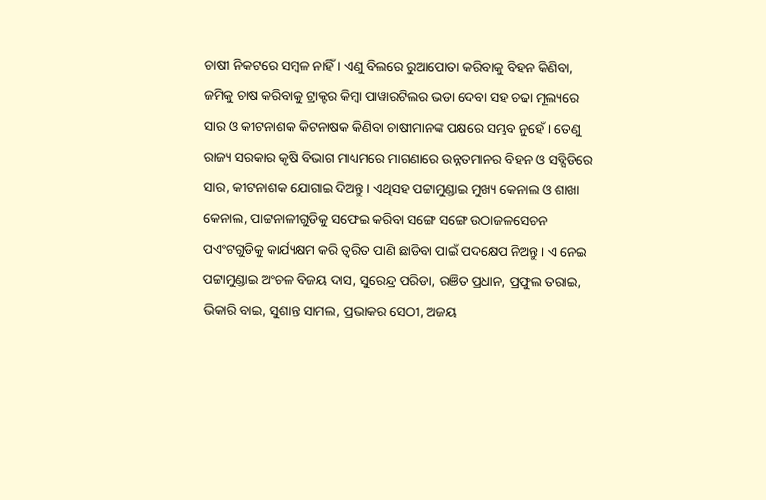ଚାଷୀ ନିକଟରେ ସମ୍ବଳ ନାହିଁ । ଏଣୁ ବିଲରେ ରୁଆପୋତା କରିବାକୁ ବିହନ କିଣିବା, ଜମିକୁ ଚାଷ କରିବାକୁ ଟ୍ରାକ୍ଟର କିମ୍ବା ପାୱାରଟିଲର ଭଡା ଦେବା ସହ ଚଢା ମୂଲ୍ୟରେ ସାର ଓ କୀଟନାଶକ କିଟନାଷକ କିଣିବା ଚାଷୀମାନଙ୍କ ପକ୍ଷରେ ସମ୍ଭବ ନୁହେଁ । ତେଣୁ ରାଜ୍ୟ ସରକାର କୃଷି ବିଭାଗ ମାଧ୍ୟମରେ ମାଗଣାରେ ଉନ୍ନତମାନର ବିହନ ଓ ସବ୍ସିଡିରେ ସାର, କୀଟନାଶକ ଯୋଗାଇ ଦିଅନ୍ତୁ । ଏଥିସହ ପଟ୍ଟାମୁଣ୍ଡାଇ ମୁଖ୍ୟ କେନାଲ ଓ ଶାଖା କେନାଲ, ପାଟ୍ଟନାଳୀଗୁଡିକୁ ସଫେଇ କରିବା ସଙ୍ଗେ ସଙ୍ଗେ ଉଠାଜଳସେଚନ ପଏଂଟଗୁଡିକୁ କାର୍ଯ୍ୟକ୍ଷମ କରି ତ୍ୱରିତ ପାଣି ଛାଡିବା ପାଇଁ ପଦକ୍ଷେପ ନିଅନ୍ତୁ । ଏ ନେଇ ପଟ୍ଟାମୁଣ୍ଡାଇ ଅଂଚଳ ବିଜୟ ଦାସ, ସୁରେନ୍ଦ୍ର ପରିଡା, ରଞିତ ପ୍ରଧାନ, ପ୍ରଫୁଲ ତରାଇ, ଭିକାରି ବାଇ, ସୁଶାନ୍ତ ସାମଲ, ପ୍ରଭାକର ସେଠୀ, ଅଜୟ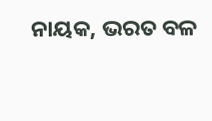ନାୟକ, ଭରତ ବଳ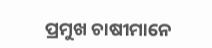ପ୍ରମୁଖ ଚାଷୀମାନେ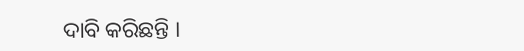ଦାବି କରିଛନ୍ତି ।